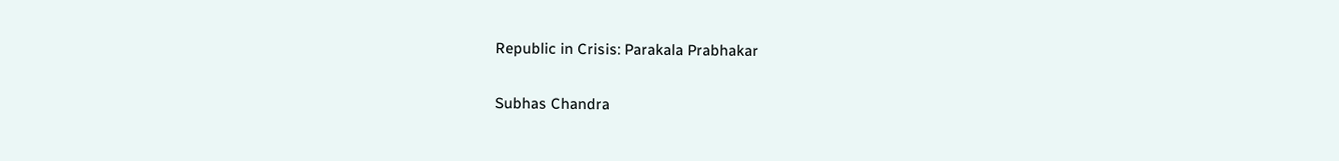Republic in Crisis: Parakala Prabhakar

Subhas Chandra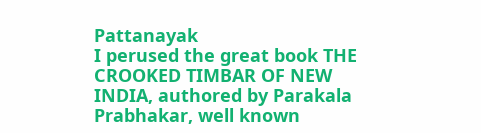Pattanayak
I perused the great book THE CROOKED TIMBAR OF NEW INDIA, authored by Parakala Prabhakar, well known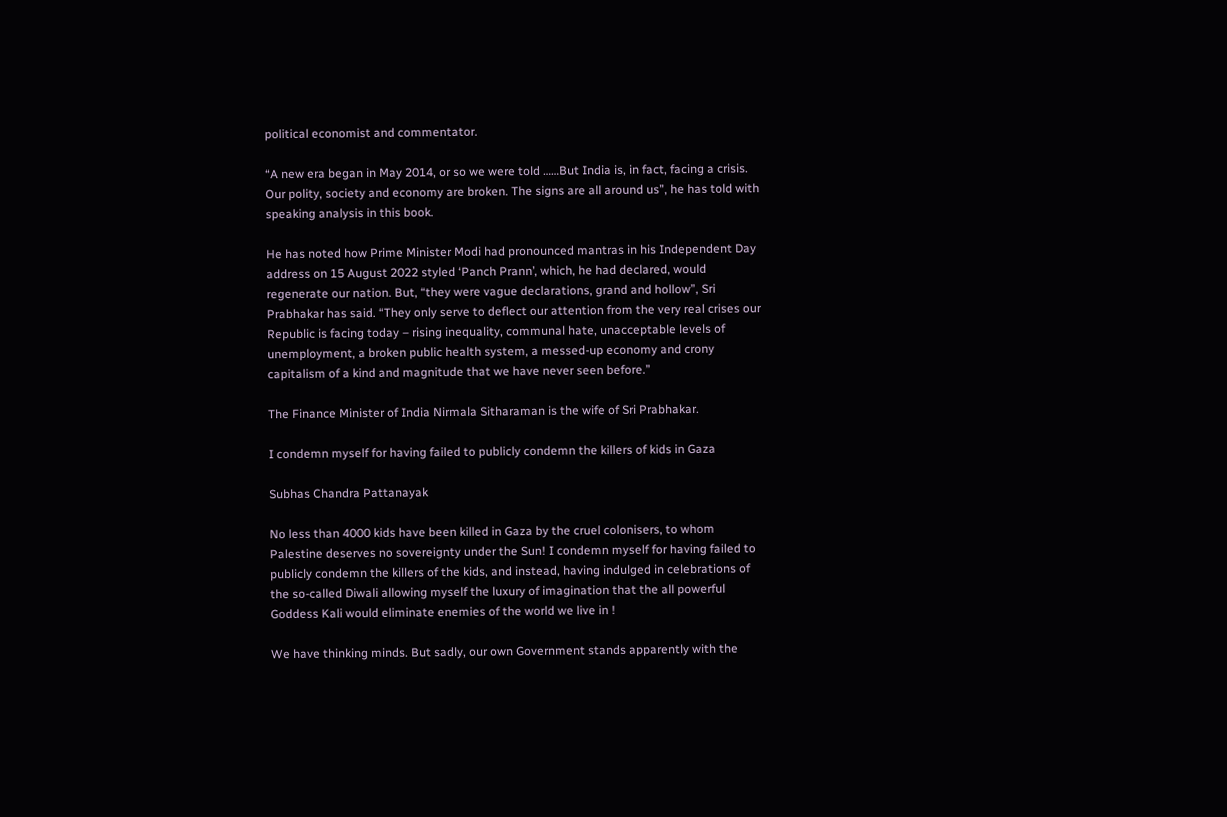political economist and commentator.

“A new era began in May 2014, or so we were told ……But India is, in fact, facing a crisis. Our polity, society and economy are broken. The signs are all around us”, he has told with speaking analysis in this book.

He has noted how Prime Minister Modi had pronounced mantras in his Independent Day address on 15 August 2022 styled ‘Panch Prann’, which, he had declared, would regenerate our nation. But, “they were vague declarations, grand and hollow”, Sri Prabhakar has said. “They only serve to deflect our attention from the very real crises our Republic is facing today – rising inequality, communal hate, unacceptable levels of unemployment, a broken public health system, a messed-up economy and crony capitalism of a kind and magnitude that we have never seen before.”

The Finance Minister of India Nirmala Sitharaman is the wife of Sri Prabhakar.

I condemn myself for having failed to publicly condemn the killers of kids in Gaza

Subhas Chandra Pattanayak

No less than 4000 kids have been killed in Gaza by the cruel colonisers, to whom Palestine deserves no sovereignty under the Sun! I condemn myself for having failed to publicly condemn the killers of the kids, and instead, having indulged in celebrations of the so-called Diwali allowing myself the luxury of imagination that the all powerful Goddess Kali would eliminate enemies of the world we live in !

We have thinking minds. But sadly, our own Government stands apparently with the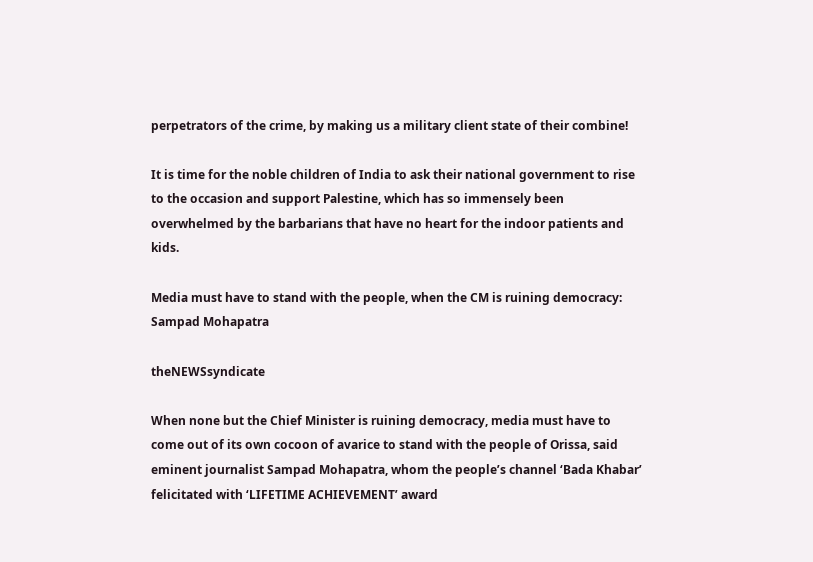perpetrators of the crime, by making us a military client state of their combine!

It is time for the noble children of India to ask their national government to rise to the occasion and support Palestine, which has so immensely been overwhelmed by the barbarians that have no heart for the indoor patients and kids.

Media must have to stand with the people, when the CM is ruining democracy: Sampad Mohapatra

theNEWSsyndicate

When none but the Chief Minister is ruining democracy, media must have to come out of its own cocoon of avarice to stand with the people of Orissa, said eminent journalist Sampad Mohapatra, whom the people’s channel ‘Bada Khabar’ felicitated with ‘LIFETIME ACHIEVEMENT’ award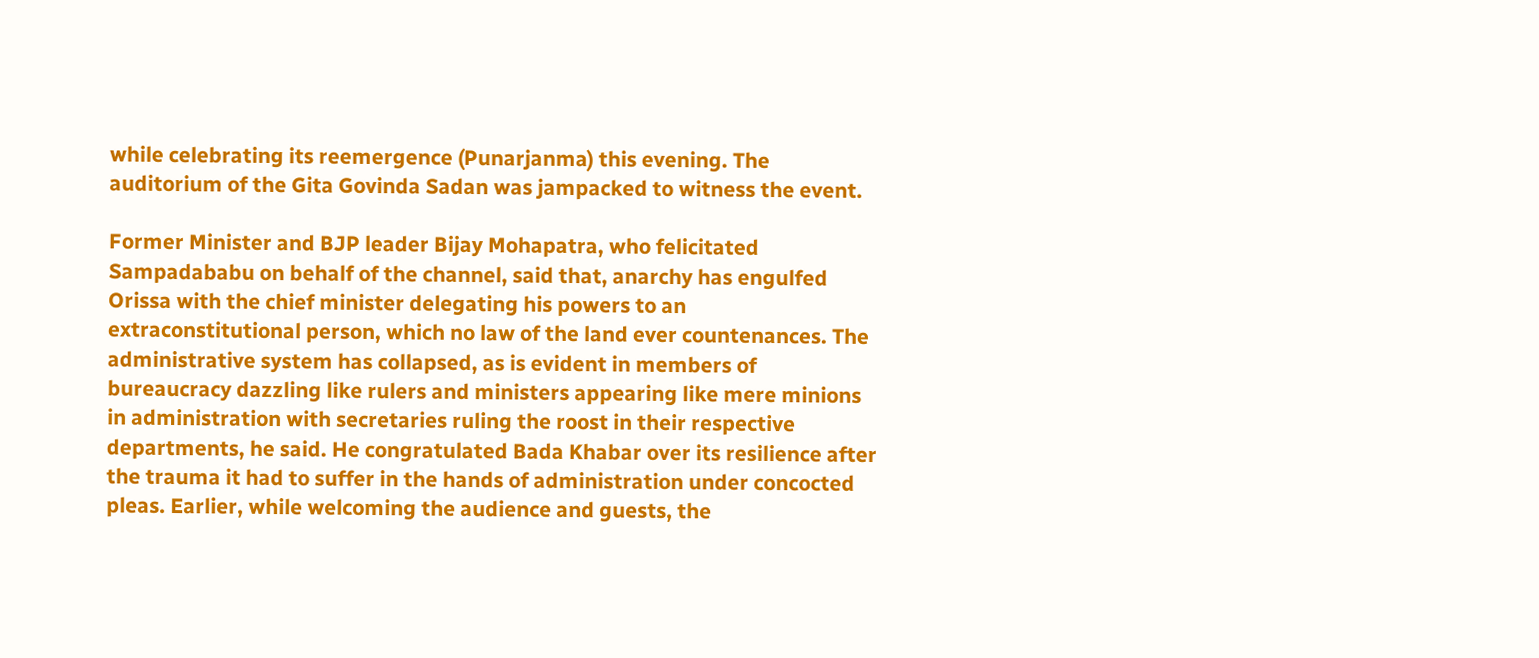while celebrating its reemergence (Punarjanma) this evening. The auditorium of the Gita Govinda Sadan was jampacked to witness the event.

Former Minister and BJP leader Bijay Mohapatra, who felicitated Sampadababu on behalf of the channel, said that, anarchy has engulfed Orissa with the chief minister delegating his powers to an extraconstitutional person, which no law of the land ever countenances. The administrative system has collapsed, as is evident in members of bureaucracy dazzling like rulers and ministers appearing like mere minions in administration with secretaries ruling the roost in their respective departments, he said. He congratulated Bada Khabar over its resilience after the trauma it had to suffer in the hands of administration under concocted pleas. Earlier, while welcoming the audience and guests, the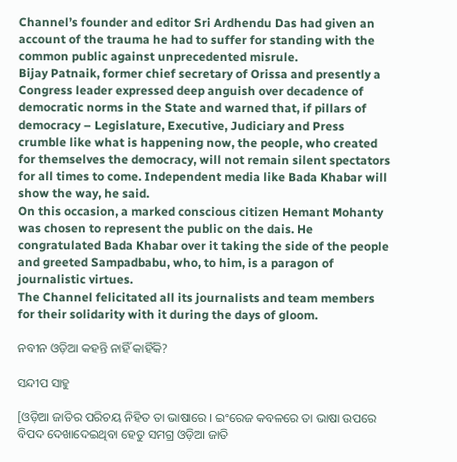Channel’s founder and editor Sri Ardhendu Das had given an account of the trauma he had to suffer for standing with the common public against unprecedented misrule.
Bijay Patnaik, former chief secretary of Orissa and presently a Congress leader expressed deep anguish over decadence of democratic norms in the State and warned that, if pillars of democracy – Legislature, Executive, Judiciary and Press crumble like what is happening now, the people, who created for themselves the democracy, will not remain silent spectators for all times to come. Independent media like Bada Khabar will show the way, he said.
On this occasion, a marked conscious citizen Hemant Mohanty was chosen to represent the public on the dais. He congratulated Bada Khabar over it taking the side of the people and greeted Sampadbabu, who, to him, is a paragon of journalistic virtues.
The Channel felicitated all its journalists and team members for their solidarity with it during the days of gloom.

ନବୀନ ଓଡ଼ିଆ କହନ୍ତି ନାହିଁ କାହିଁକି?

ସନ୍ଦୀପ ସାହୁ

[ଓଡ଼ିଆ ଜାତିର ପରିଚୟ ନିହିତ ତା ଭାଷାରେ । ଇଂରେଜ କବଳରେ ତା ଭାଷା ଉପରେ ବିପଦ ଦେଖାଦେଇଥିବା ହେତୁ ସମଗ୍ର ଓଡ଼ିଆ ଜାତି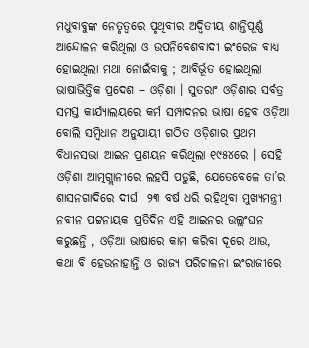ମଧୁବାବୁଙ୍କ ନେତୃତ୍ବରେ ପୃଥିବୀର ଅଦ୍ଵିତୀୟ ଶାନ୍ତିପୂର୍ଣ୍ଣ ଆନ୍ଦୋଳନ କରିଥିଲା ଓ ଉପନିବେଶବାଦୀ ଇଂରେଜ ବାଧ୍ୟ ହୋଇଥିଲା ମଥା ନୋଇଁବାକୁ ; ଆବିର୍ଭୂତ ହୋଇଥିଲା ଭାଷାଭିତ୍ତିକ ପ୍ରଦେଶ – ଓଡ଼ିଶା । ସୁତରାଂ ଓଡ଼ିଶାର ସର୍ବତ୍ର ସମସ୍ତ କାର୍ଯ୍ୟାଲୟରେ କର୍ମ ସମ୍ପାଦନର ଭାଷା ହେବ ଓଡ଼ିଆ ବୋଲି ସମ୍ବିଧାନ ଅନୁଯାୟୀ ଗଠିତ ଓଡ଼ିଶାର ପ୍ରଥମ ବିଧାନସଭା ଆଇନ ପ୍ରଣୟନ କରିଥିଲା ୧୯୫୪ରେ । ସେହି ଓଡ଼ିଶା ଆତ୍ମଗ୍ଲାନୀରେ ଲହସି ପଡୁଛି, ଯେତେବେଳେ ତା’ର ଶାସନଗାଦିରେ ଦୀର୍ଘ  ୨୩ ବର୍ଷ ଧରି ରହିଥିବା ମୁଖ୍ୟମନ୍ତ୍ରୀ ନବୀନ ପଟ୍ଟନାୟକ ପ୍ରତିଦିନ ଏହି ଆଇନର ଉଲ୍ଲଂଘନ କରୁଛନ୍ତି , ଓଡ଼ିଆ ଭାଷାରେ କାମ କରିବା ଦୂରେ ଥାଉ, କଥା ବି ହେଉନାହାନ୍ତି ଓ ରାଜ୍ୟ ପରିଚାଳନା ଇଂରାଜୀରେ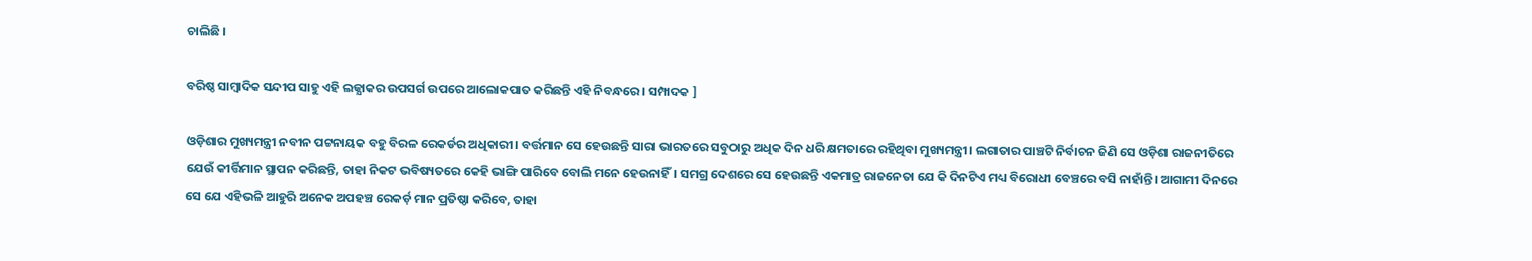ଚାଲିଛି ।

ବରିଷ୍ଠ ସାମ୍ବାଦିକ ସନ୍ଦୀପ ସାହୁ ଏହି ଲଜ୍ଯାକର ଉପସର୍ଗ ଉପରେ ଆଲୋକପାତ କରିଛନ୍ତି ଏହି ନିବନ୍ଧରେ । ସମ୍ପାଦକ ]

ଓଡ଼ିଶାର ମୁଖ୍ୟମନ୍ତ୍ରୀ ନବୀନ ପଟ୍ଟନାୟକ ବହୁ ବିରଳ ରେକର୍ଡର ଅଧିକାରୀ। ବର୍ତ୍ତମାନ ସେ ହେଉଛନ୍ତି ସାରା ଭାରତରେ ସବୁଠାରୁ ଅଧିକ ଦିନ ଧରି କ୍ଷମତାରେ ରହିଥିବା ମୁଖ୍ୟମନ୍ତ୍ରୀ। ଲଗାତାର ପାଞ୍ଚଟି ନିର୍ବାଚନ ଜିଣି ସେ ଓଡ଼ିଶା ରାଜନୀତିରେ ଯେଉଁ କୀର୍ତ୍ତିମାନ ସ୍ଥାପନ କରିଛନ୍ତି, ତାହା ନିକଟ ଭବିଷ୍ୟତରେ କେହି ଭାଙ୍ଗି ପାରିବେ ବୋଲି ମନେ ହେଉନାହିଁ। ସମଗ୍ର ଦେଶରେ ସେ ହେଉଛନ୍ତି ଏକମାତ୍ର ରାଜନେତା ଯେ କି ଦିନଟିଏ ମଧ୍ୟ ବିରୋଧୀ ବେଞ୍ଚରେ ବସି ନାହାଁନ୍ତି। ଆଗାମୀ ଦିନରେ ସେ ଯେ ଏହିଭଳି ଆହୁରି ଅନେକ ଅପହଞ୍ଚ ରେକର୍ଡ଼ ମାନ ପ୍ରତିଷ୍ଠା କରିବେ, ତାହା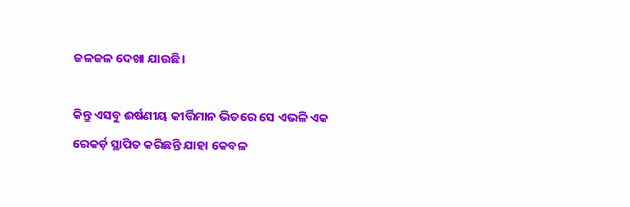ଜଳଜଳ ଦେଖା ଯାଉଛି।

କିନ୍ତୁ ଏସବୁ ଈର୍ଷଣୀୟ କୀର୍ତ୍ତିମାନ ଭିତରେ ସେ ଏଭଳି ଏକ ରେକର୍ଡ଼ ସ୍ଥାପିତ କରିଛନ୍ତି ଯାହା କେବଳ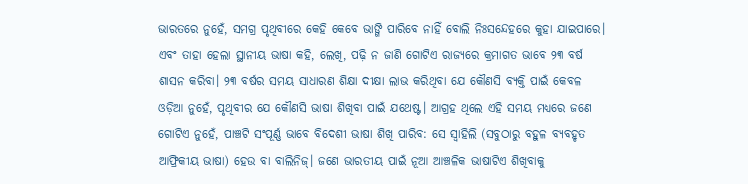ଭାରତରେ ନୁହେଁ, ସମଗ୍ର ପୃଥିବୀରେ କେହି କେବେ ଭାଙ୍ଗି ପାରିବେ ନାହିଁ ବୋଲି ନିଃସନ୍ଦେହରେ କୁହା ଯାଇପାରେ। ଏବଂ ତାହା ହେଲା ସ୍ଥାନୀୟ ଭାଷା କହି, ଲେଖି, ପଢ଼ି ନ ଜାଣି ଗୋଟିଏ ରାଜ୍ୟରେ କ୍ରମାଗତ ଭାବେ ୨୩ ବର୍ଷ ଶାସନ କରିବା। ୨୩ ବର୍ଷର ସମୟ ସାଧାରଣ ଶିକ୍ଷା ଦୀକ୍ଷା ଲାଭ କରିଥିବା ଯେ କୌଣସି ବ୍ୟକ୍ତି ପାଇଁ କେବଳ ଓଡ଼ିଆ ନୁହେଁ, ପୃଥିବୀର ଯେ କୌଣସି ଭାଷା ଶିଖିବା ପାଇଁ ଯଥେଷ୍ଟ। ଆଗ୍ରହ ଥିଲେ ଏହି ସମୟ ମଧ୍ୟରେ ଜଣେ ଗୋଟିଏ ନୁହେଁ, ପାଞ୍ଚଟି ସଂପୂର୍ଣ୍ଣ ଭାବେ ବିଦେଶୀ ଭାଷା ଶିଖି ପାରିବ: ସେ ସ୍ୱାହିଲି (ସବୁଠାରୁ ବହୁଳ ବ୍ୟବହୃତ ଆଫ୍ରିକୀୟ ଭାଷା) ହେଉ ବା ବାଲିନିଜ୍। ଜଣେ ଭାରତୀୟ ପାଇଁ ନୂଆ ଆଞ୍ଚଳିକ ଭାଷାଟିଏ ଶିଖିବାକୁ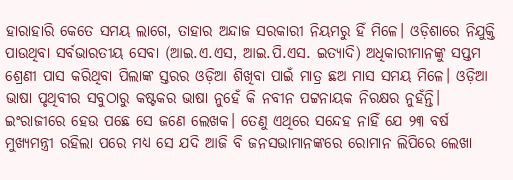ହାରାହାରି କେତେ ସମୟ ଲାଗେ, ତାହାର ଅନ୍ଦାଜ ସରକାରୀ ନିୟମରୁ ହିଁ ମିଳେ। ଓଡ଼ିଶାରେ ନିଯୁକ୍ତି ପାଉଥିବା ସର୍ବଭାରତୀୟ ସେବା (ଆଇ.ଏ.ଏସ, ଆଇ.ପି.ଏସ. ଇତ୍ୟାଦି) ଅଧିକାରୀମାନଙ୍କୁ ସପ୍ତମ ଶ୍ରେଣୀ ପାସ କରିଥିବା ପିଲାଙ୍କ ସ୍ତରର ଓଡ଼ିଆ ଶିଖିବା ପାଇଁ ମାତ୍ର ଛଅ ମାସ ସମୟ ମିଳେ। ଓଡ଼ିଆ ଭାଷା ପୃଥିବୀର ସବୁଠାରୁ କଷ୍ଟକର ଭାଷା ନୁହେଁ କି ନବୀନ ପଟ୍ଟନାୟକ ନିରକ୍ଷର ନୁହଁନ୍ତି। ଇଂରାଜୀରେ ହେଉ ପଛେ ସେ ଜଣେ ଲେଖକ। ତେଣୁ ଏଥିରେ ସନ୍ଦେହ ନାହିଁ ଯେ ୨୩ ବର୍ଷ ମୁଖ୍ୟମନ୍ତ୍ରୀ ରହିଲା ପରେ ମଧ୍ୟ ସେ ଯଦି ଆଜି ବି ଜନସଭାମାନଙ୍କରେ ରୋମାନ ଲିପିରେ ଲେଖା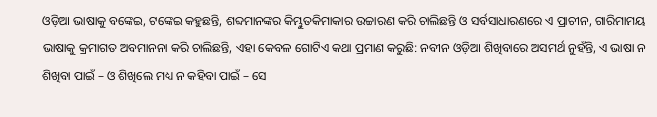ଓଡ଼ିଆ ଭାଷାକୁ ବଙ୍କେଇ, ଟଙ୍କେଇ କହୁଛନ୍ତି, ଶବ୍ଦମାନଙ୍କର କିମ୍ଭୁତକିମାକାର ଉଚ୍ଚାରଣ କରି ଚାଲିଛନ୍ତି ଓ ସର୍ବସାଧାରଣରେ ଏ ପ୍ରାଚୀନ, ଗାରିମାମୟ ଭାଷାକୁ କ୍ରମାଗତ ଅବମାନନା କରି ଚାଲିଛନ୍ତି, ଏହା କେବଳ ଗୋଟିଏ କଥା ପ୍ରମାଣ କରୁଛି: ନବୀନ ଓଡ଼ିଆ ଶିଖିବାରେ ଅସମର୍ଥ ନୁହଁନ୍ତି, ଏ ଭାଷା ନ ଶିଖିବା ପାଇଁ – ଓ ଶିଖିଲେ ମଧ୍ୟ ନ କହିବା ପାଇଁ – ସେ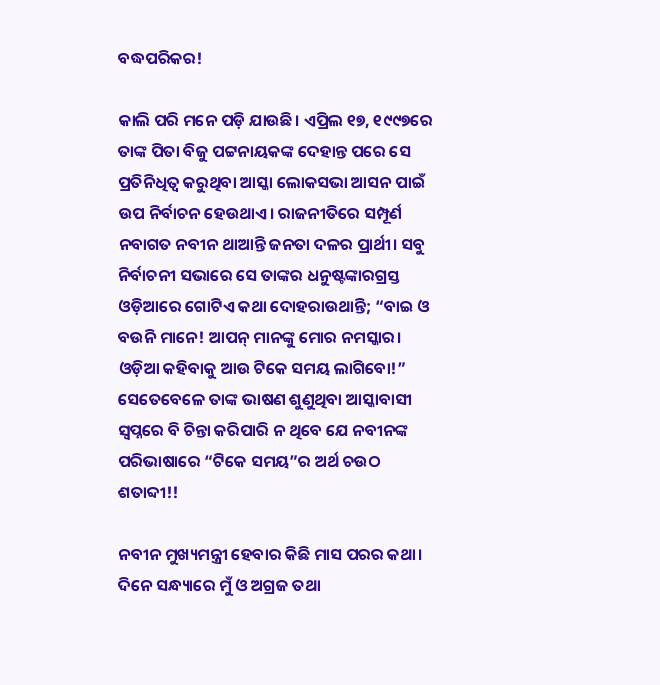ବଦ୍ଧପରିକର!

କାଲି ପରି ମନେ ପଡ଼ି ଯାଉଛି। ଏପ୍ରିଲ ୧୭, ୧୯୯୭ରେ ତାଙ୍କ ପିତା ବିଜୁ ପଟ୍ଟନାୟକଙ୍କ ଦେହାନ୍ତ ପରେ ସେ ପ୍ରତିନିଧିତ୍ଵ କରୁଥିବା ଆସ୍କା ଲୋକସଭା ଆସନ ପାଇଁ ଉପ ନିର୍ବାଚନ ହେଉଥାଏ। ରାଜନୀତିରେ ସମ୍ପୂର୍ଣ ନବାଗତ ନବୀନ ଥାଆନ୍ତି ଜନତା ଦଳର ପ୍ରାର୍ଥୀ। ସବୁ ନିର୍ବାଚନୀ ସଭାରେ ସେ ତାଙ୍କର ଧନୁଷ୍ଟଙ୍କାରଗ୍ରସ୍ତ ଓଡ଼ିଆରେ ଗୋଟିଏ କଥା ଦୋହରାଉଥାନ୍ତି; “ବାଇ ଓ ବଉନି ମାନେ! ଆପନ୍ ମାନଙ୍କୁ ମୋର ନମସ୍କାର। ଓଡ଼ିଆ କହିବାକୁ ଆଉ ଟିକେ ସମୟ ଲାଗିବୋ!” ସେତେବେଳେ ତାଙ୍କ ଭାଷଣ ଶୁଣୁଥିବା ଆସ୍କାବାସୀ ସ୍ୱପ୍ନରେ ବି ଚିନ୍ତା କରିପାରି ନ ଥିବେ ଯେ ନବୀନଙ୍କ ପରିଭାଷାରେ “ଟିକେ ସମୟ”ର ଅର୍ଥ ଚଉଠ ଶତାବ୍ଦୀ!!

ନବୀନ ମୁଖ୍ୟମନ୍ତ୍ରୀ ହେବାର କିଛି ମାସ ପରର କଥା। ଦିନେ ସନ୍ଧ୍ୟାରେ ମୁଁ ଓ ଅଗ୍ରଜ ତଥା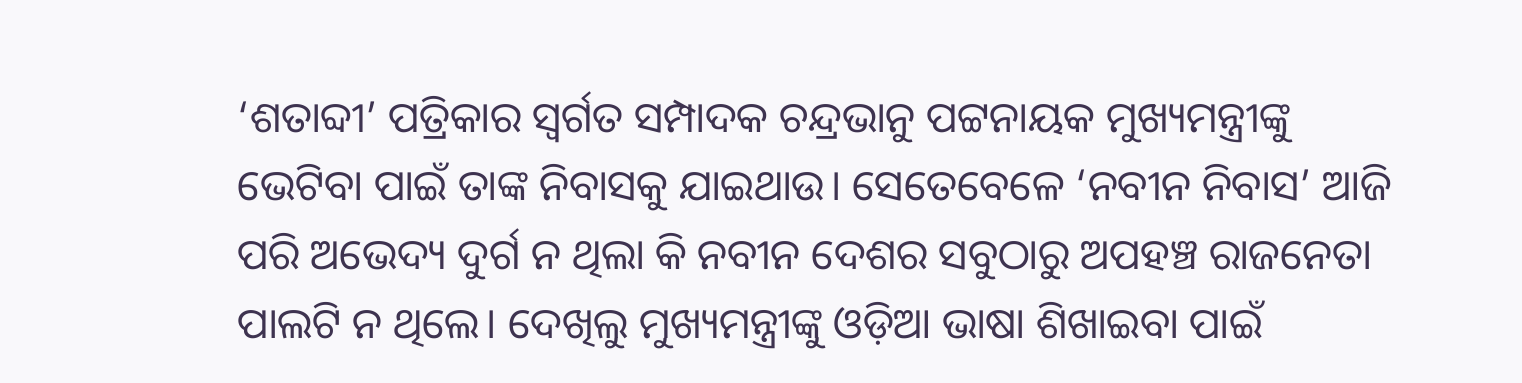‘ଶତାବ୍ଦୀ’ ପତ୍ରିକାର ସ୍ୱର୍ଗତ ସମ୍ପାଦକ ଚନ୍ଦ୍ରଭାନୁ ପଟ୍ଟନାୟକ ମୁଖ୍ୟମନ୍ତ୍ରୀଙ୍କୁ ଭେଟିବା ପାଇଁ ତାଙ୍କ ନିବାସକୁ ଯାଇଥାଉ। ସେତେବେଳେ ‘ନବୀନ ନିବାସ’ ଆଜି ପରି ଅଭେଦ୍ୟ ଦୁର୍ଗ ନ ଥିଲା କି ନବୀନ ଦେଶର ସବୁଠାରୁ ଅପହଞ୍ଚ ରାଜନେତା ପାଲଟି ନ ଥିଲେ। ଦେଖିଲୁ ମୁଖ୍ୟମନ୍ତ୍ରୀଙ୍କୁ ଓଡ଼ିଆ ଭାଷା ଶିଖାଇବା ପାଇଁ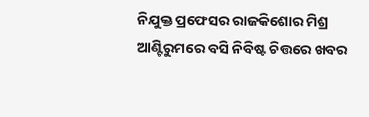ନିଯୁକ୍ତ ପ୍ରଫେସର ରାଜକିଶୋର ମିଶ୍ର ଆଣ୍ଟିରୁମରେ ବସି ନିବିଷ୍ଟ ଚିତ୍ତରେ ଖବର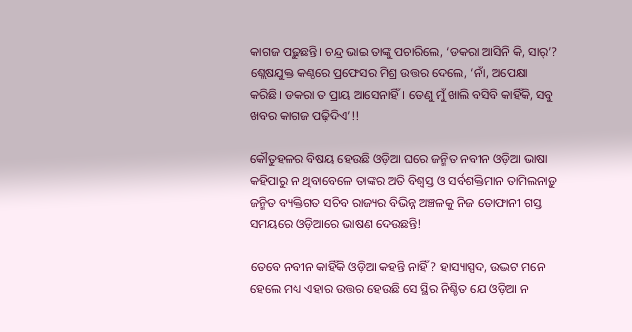କାଗଜ ପଢ଼ୁଛନ୍ତି। ଚନ୍ଦ୍ର ଭାଇ ତାଙ୍କୁ ପଚାରିଲେ, ‘ଡକରା ଆସିନି କି, ସାର୍’? ଶ୍ଲେଷଯୁକ୍ତ କଣ୍ଠରେ ପ୍ରଫେସର ମିଶ୍ର ଉତ୍ତର ଦେଲେ, ‘ନାଁ, ଅପେକ୍ଷା କରିଛି। ଡକରା ତ ପ୍ରାୟ ଆସେନାହିଁ। ତେଣୁ ମୁଁ ଖାଲି ବସିବି କାହିଁକି, ସବୁ ଖବର କାଗଜ ପଢ଼ିଦିଏ’!!

କୌତୁହଳର ବିଷୟ ହେଉଛି ଓଡ଼ିଆ ଘରେ ଜନ୍ମିତ ନବୀନ ଓଡ଼ିଆ ଭାଷା କହିପାରୁ ନ ଥିବାବେଳେ ତାଙ୍କର ଅତି ବିଶ୍ଵସ୍ତ ଓ ସର୍ବଶକ୍ତିମାନ ତାମିଲନାଡ଼ୁ ଜନ୍ମିତ ବ୍ୟକ୍ତିଗତ ସଚିବ ରାଜ୍ୟର ବିଭିନ୍ନ ଅଞ୍ଚଳକୁ ନିଜ ତୋଫାନୀ ଗସ୍ତ ସମୟରେ ଓଡ଼ିଆରେ ଭାଷଣ ଦେଉଛନ୍ତି!

ତେବେ ନବୀନ କାହିଁକି ଓଡ଼ିଆ କହନ୍ତି ନାହିଁ? ହାସ୍ୟାସ୍ପଦ, ଉଦ୍ଭଟ ମନେ ହେଲେ ମଧ୍ୟ ଏହାର ଉତ୍ତର ହେଉଛି ସେ ସ୍ଥିର ନିଶ୍ଚିତ ଯେ ଓଡ଼ିଆ ନ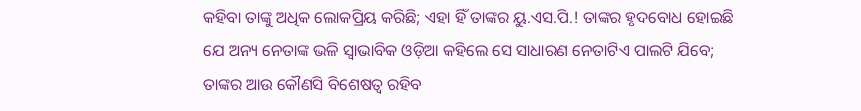କହିବା ତାଙ୍କୁ ଅଧିକ ଲୋକପ୍ରିୟ କରିଛି; ଏହା ହିଁ ତାଙ୍କର ୟୁ.ଏସ.ପି.! ତାଙ୍କର ହୃଦବୋଧ ହୋଇଛି ଯେ ଅନ୍ୟ ନେତାଙ୍କ ଭଳି ସ୍ଵାଭାବିକ ଓଡ଼ିଆ କହିଲେ ସେ ସାଧାରଣ ନେତାଟିଏ ପାଲଟି ଯିବେ; ତାଙ୍କର ଆଉ କୌଣସି ବିଶେଷତ୍ଵ ରହିବ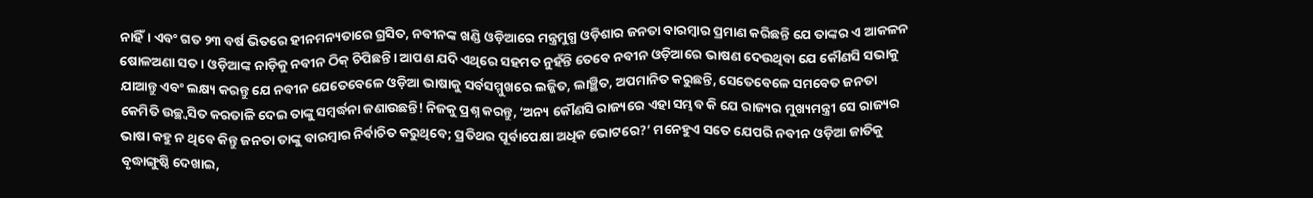ନାହିଁ। ଏବଂ ଗତ ୨୩ ବର୍ଷ ଭିତରେ ହୀନମନ୍ୟତାରେ ଗ୍ରସିତ, ନବୀନଙ୍କ ଖଣ୍ଡି ଓଡ଼ିଆରେ ମନ୍ତ୍ରମୁଗ୍ଧ ଓଡ଼ିଶାର ଜନତା ବାରମ୍ବାର ପ୍ରମାଣ କରିଛନ୍ତି ଯେ ତାଙ୍କର ଏ ଆକଳନ ଷୋଳଅଣା ସତ। ଓଡ଼ିଆଙ୍କ ନାଡ଼ିକୁ ନବୀନ ଠିକ୍ ଚିପିଛନ୍ତି। ଆପଣ ଯଦି ଏଥିରେ ସହମତ ନୁହଁନ୍ତି ତେବେ ନବୀନ ଓଡ଼ିଆରେ ଭାଷଣ ଦେଉଥିବା ଯେ କୌଣସି ସଭାକୁ ଯାଆନ୍ତୁ ଏବଂ ଲକ୍ଷ୍ୟ କରନ୍ତୁ ଯେ ନବୀନ ଯେତେବେଳେ ଓଡ଼ିଆ ଭାଷାକୁ ସର୍ବସମ୍ମୁଖରେ ଲଜ୍ଜିତ, ଲାଞ୍ଛିତ, ଅପମାନିତ କରୁଛନ୍ତି, ସେତେବେଳେ ସମବେତ ଜନତା କେମିତି ଉଚ୍ଛ୍ଵସିତ କରତାଳି ଦେଇ ତାଙ୍କୁ ସମ୍ବର୍ଦ୍ଧନା ଜଣାଉଛନ୍ତି! ନିଜକୁ ପ୍ରଶ୍ନ କରନ୍ତୁ, ‘ଅନ୍ୟ କୌଣସି ରାଜ୍ୟରେ ଏହା ସମ୍ଭବ କି ଯେ ରାଜ୍ୟର ମୁଖ୍ୟମନ୍ତ୍ରୀ ସେ ରାଜ୍ୟର ଭାଷା କହୁ ନ ଥିବେ କିନ୍ତୁ ଜନତା ତାଙ୍କୁ ବାରମ୍ବାର ନିର୍ବାଚିତ କରୁଥିବେ; ପ୍ରତିଥର ପୂର୍ବାପେକ୍ଷା ଅଧିକ ଭୋଟରେ?’ ମନେହୁଏ ସତେ ଯେପରି ନବୀନ ଓଡ଼ିଆ ଜାତିକୁ ବୃଦ୍ଧାଙ୍ଗୁଷ୍ଠି ଦେଖାଇ,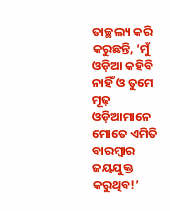ତାଚ୍ଛଲ୍ୟ କରି କରୁଛନ୍ତି, ‘ମୁଁ ଓଡ଼ିଆ କହିବି ନାହିଁ ଓ ତୁମେ ମୂଢ଼ ଓଡ଼ିଆମାନେ ମୋତେ ଏମିତି ବାରମ୍ବାର ଜୟଯୁକ୍ତ କରୁଥିବ!’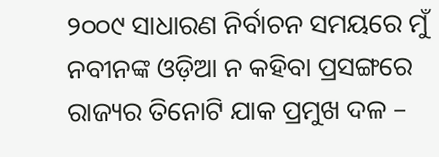୨୦୦୯ ସାଧାରଣ ନିର୍ବାଚନ ସମୟରେ ମୁଁ ନବୀନଙ୍କ ଓଡ଼ିଆ ନ କହିବା ପ୍ରସଙ୍ଗରେ ରାଜ୍ୟର ତିନୋଟି ଯାକ ପ୍ରମୁଖ ଦଳ –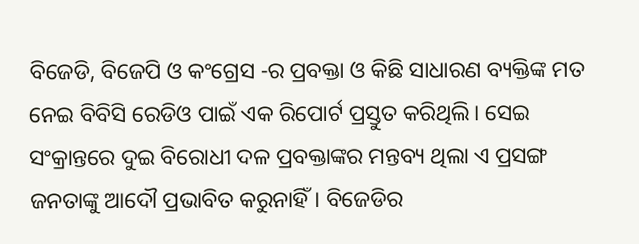ବିଜେଡି, ବିଜେପି ଓ କଂଗ୍ରେସ -ର ପ୍ରବକ୍ତା ଓ କିଛି ସାଧାରଣ ବ୍ୟକ୍ତିଙ୍କ ମତ ନେଇ ବିବିସି ରେଡିଓ ପାଇଁ ଏକ ରିପୋର୍ଟ ପ୍ରସ୍ତୁତ କରିଥିଲି। ସେଇ ସଂକ୍ରାନ୍ତରେ ଦୁଇ ବିରୋଧୀ ଦଳ ପ୍ରବକ୍ତାଙ୍କର ମନ୍ତବ୍ୟ ଥିଲା ଏ ପ୍ରସଙ୍ଗ ଜନତାଙ୍କୁ ଆଦୌ ପ୍ରଭାବିତ କରୁନାହିଁ। ବିଜେଡିର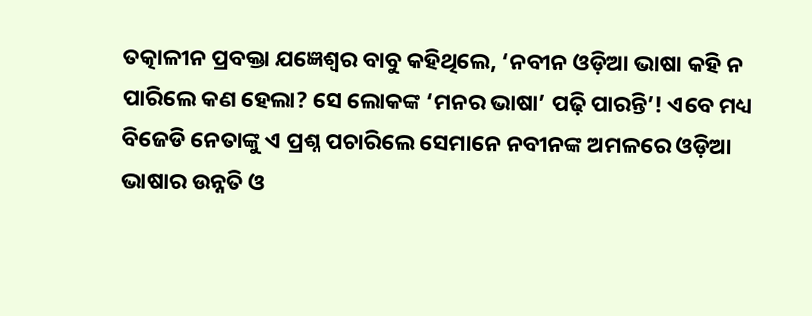ତତ୍କାଳୀନ ପ୍ରବକ୍ତା ଯଜ୍ଞେଶ୍ଵର ବାବୁ କହିଥିଲେ, ‘ନବୀନ ଓଡ଼ିଆ ଭାଷା କହି ନ ପାରିଲେ କଣ ହେଲା? ସେ ଲୋକଙ୍କ ‘ମନର ଭାଷା’ ପଢ଼ି ପାରନ୍ତି’! ଏବେ ମଧ୍ୟ ବିଜେଡି ନେତାଙ୍କୁ ଏ ପ୍ରଶ୍ନ ପଚାରିଲେ ସେମାନେ ନବୀନଙ୍କ ଅମଳରେ ଓଡ଼ିଆ ଭାଷାର ଉନ୍ନତି ଓ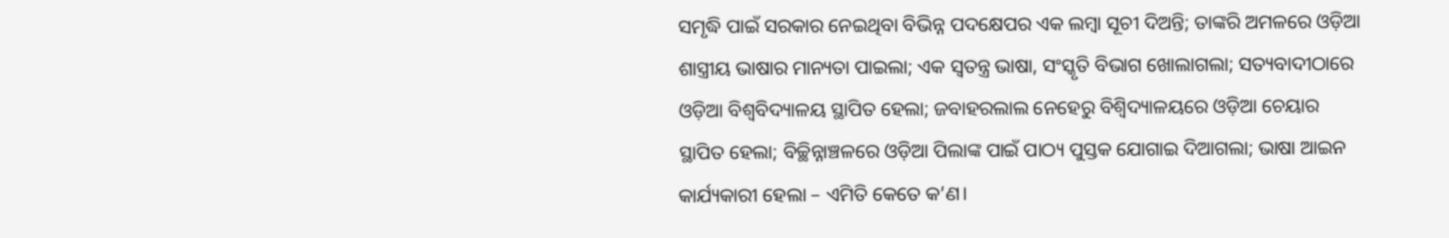ସମୃଦ୍ଧି ପାଇଁ ସରକାର ନେଇଥିବା ବିଭିନ୍ନ ପଦକ୍ଷେପର ଏକ ଲମ୍ବା ସୂଚୀ ଦିଅନ୍ତି; ତାଙ୍କରି ଅମଳରେ ଓଡ଼ିଆ ଶାସ୍ତ୍ରୀୟ ଭାଷାର ମାନ୍ୟତା ପାଇଲା; ଏକ ସ୍ୱତନ୍ତ୍ର ଭାଷା, ସଂସ୍କୃତି ବିଭାଗ ଖୋଲାଗଲା; ସତ୍ୟବାଦୀଠାରେ ଓଡ଼ିଆ ବିଶ୍ଵବିଦ୍ୟାଳୟ ସ୍ଥାପିତ ହେଲା; ଜବାହରଲାଲ ନେହେରୁ ବିଶ୍ୱିଦ୍ୟାଳୟରେ ଓଡ଼ିଆ ଚେୟାର ସ୍ଥାପିତ ହେଲା; ବିଚ୍ଛିନ୍ନାଞ୍ଚଳରେ ଓଡ଼ିଆ ପିଲାଙ୍କ ପାଇଁ ପାଠ୍ୟ ପୁସ୍ତକ ଯୋଗାଇ ଦିଆଗଲା; ଭାଷା ଆଇନ କାର୍ଯ୍ୟକାରୀ ହେଲା – ଏମିତି କେତେ କ’ଣ।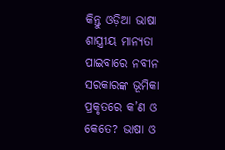କିନ୍ତୁ ଓଡ଼ିଆ ଭାଷା ଶାସ୍ତ୍ରୀୟ ମାନ୍ୟତା ପାଇବାରେ ନବୀନ ସରକାରଙ୍କ ଭୂମିକା ପ୍ରକୃତରେ କ’ଣ ଓ କେତେ? ଭାଷା ଓ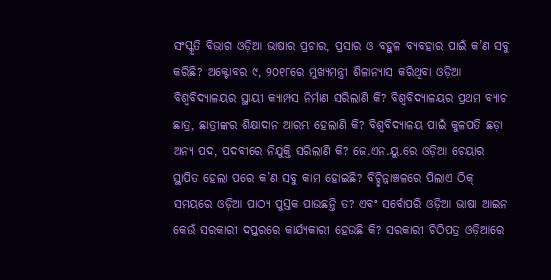ସଂସ୍କୃତି ବିଭାଗ ଓଡ଼ିଆ ଭାଷାର ପ୍ରଚାର, ପ୍ରସାର ଓ ବହୁଳ ବ୍ୟବହାର ପାଇଁ କ’ଣ ସବୁ କରିଛି? ଅକ୍ଟୋବର ୯, ୨୦୧୮ରେ ମୁଖ୍ୟମନ୍ତ୍ରୀ ଶିଳାନ୍ୟାସ କରିଥିବା ଓଡ଼ିଆ ବିଶ୍ୱବିଦ୍ୟାଳୟର ସ୍ଥାୟୀ କ୍ୟାମ୍ପସ ନିର୍ମାଣ ସରିଲାଣି କି? ବିଶ୍ୱବିଦ୍ୟାଳୟର ପ୍ରଥମ ବ୍ୟାଚ ଛାତ୍ର, ଛାତ୍ରୀଙ୍କର ଶିକ୍ଷାଦାନ ଆରମ୍ଭ ହେଲାଣି କି? ବିଶ୍ୱବିଦ୍ୟାଳୟ ପାଇଁ କୁଳପତି ଛଡ଼ା ଅନ୍ୟ ପଦ, ପଦବୀରେ ନିଯୁକ୍ତି ସରିଲାଣି କି? ଜେ.ଏନ.ୟୁ.ରେ ଓଡ଼ିଆ ଚେୟାର ସ୍ଥାପିତ ହେଲା ପରେ କ’ଣ ସବୁ କାମ ହୋଇଛି? ବିଚ୍ଛିନ୍ନାଞ୍ଚଳରେ ପିଲାଏ ଠିକ୍ ସମୟରେ ଓଡ଼ିଆ ପାଠ୍ୟ ପୁସ୍ତକ ପାଉଛନ୍ତି ତ? ଏବଂ ସର୍ବୋପରି ଓଡ଼ିଆ ଭାଷା ଆଇନ କେଉଁ ସରକାରୀ ଦପ୍ତରରେ କାର୍ଯ୍ୟକାରୀ ହେଉଛି କି? ସରକାରୀ ଚିଠିପତ୍ର ଓଡ଼ିଆରେ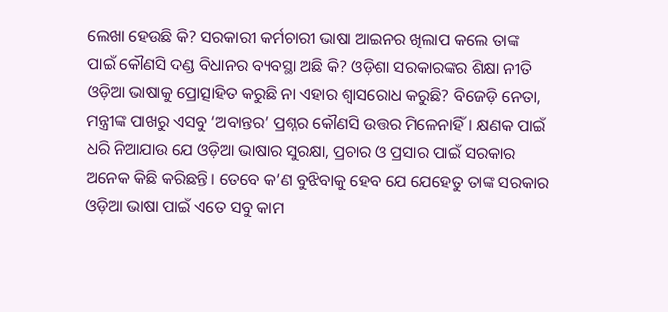ଲେଖା ହେଉଛି କି? ସରକାରୀ କର୍ମଚାରୀ ଭାଷା ଆଇନର ଖିଲାପ କଲେ ତାଙ୍କ ପାଇଁ କୌଣସି ଦଣ୍ଡ ବିଧାନର ବ୍ୟବସ୍ଥା ଅଛି କି? ଓଡ଼ିଶା ସରକାରଙ୍କର ଶିକ୍ଷା ନୀତି ଓଡ଼ିଆ ଭାଷାକୁ ପ୍ରୋତ୍ସାହିତ କରୁଛି ନା ଏହାର ଶ୍ୱାସରୋଧ କରୁଛି? ବିଜେଡ଼ି ନେତା, ମନ୍ତ୍ରୀଙ୍କ ପାଖରୁ ଏସବୁ ‘ଅବାନ୍ତର’ ପ୍ରଶ୍ନର କୌଣସି ଉତ୍ତର ମିଳେନାହିଁ। କ୍ଷଣକ ପାଇଁ ଧରି ନିଆଯାଉ ଯେ ଓଡ଼ିଆ ଭାଷାର ସୁରକ୍ଷା, ପ୍ରଚାର ଓ ପ୍ରସାର ପାଇଁ ସରକାର ଅନେକ କିଛି କରିଛନ୍ତି। ତେବେ କ’ଣ ବୁଝିବାକୁ ହେବ ଯେ ଯେହେତୁ ତାଙ୍କ ସରକାର ଓଡ଼ିଆ ଭାଷା ପାଇଁ ଏତେ ସବୁ କାମ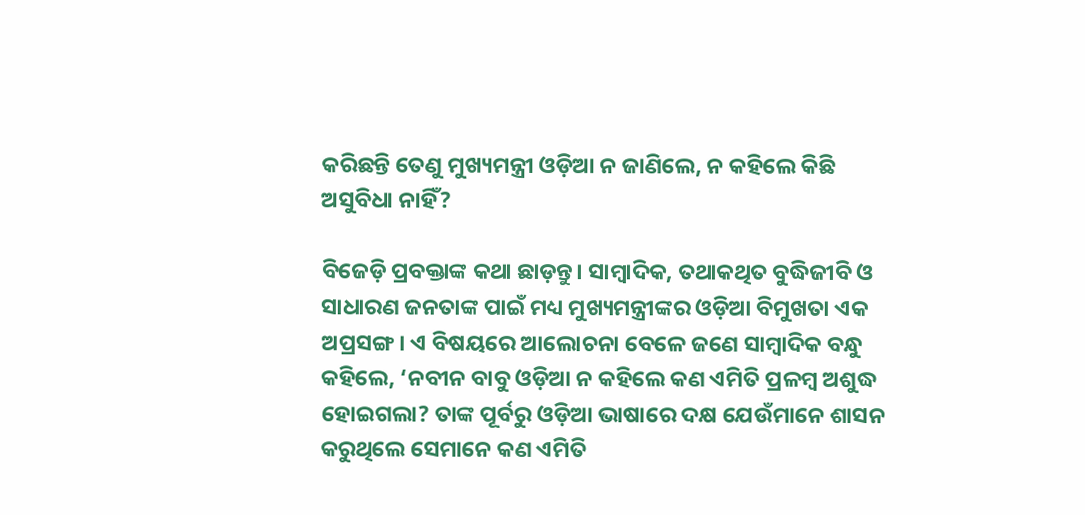କରିଛନ୍ତି ତେଣୁ ମୁଖ୍ୟମନ୍ତ୍ରୀ ଓଡ଼ିଆ ନ ଜାଣିଲେ, ନ କହିଲେ କିଛି ଅସୁବିଧା ନାହିଁ?

ବିଜେଡ଼ି ପ୍ରବକ୍ତାଙ୍କ କଥା ଛାଡ଼ନ୍ତୁ। ସାମ୍ବାଦିକ, ତଥାକଥିତ ବୁଦ୍ଧିଜୀବି ଓ ସାଧାରଣ ଜନତାଙ୍କ ପାଇଁ ମଧ୍ୟ ମୁଖ୍ୟମନ୍ତ୍ରୀଙ୍କର ଓଡ଼ିଆ ବିମୁଖତା ଏକ ଅପ୍ରସଙ୍ଗ। ଏ ବିଷୟରେ ଆଲୋଚନା ବେଳେ ଜଣେ ସାମ୍ବାଦିକ ବନ୍ଧୁ କହିଲେ, ‘ନବୀନ ବାବୁ ଓଡ଼ିଆ ନ କହିଲେ କଣ ଏମିତି ପ୍ରଳମ୍ବ ଅଶୁଦ୍ଧ ହୋଇଗଲା? ତାଙ୍କ ପୂର୍ବରୁ ଓଡ଼ିଆ ଭାଷାରେ ଦକ୍ଷ ଯେଉଁମାନେ ଶାସନ କରୁଥିଲେ ସେମାନେ କଣ ଏମିତି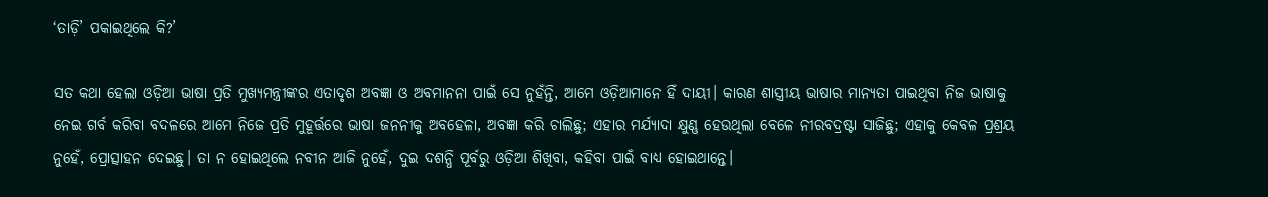‘ତାଡ଼ି’ ପକାଇଥିଲେ କି?’

ସତ କଥା ହେଲା ଓଡ଼ିଆ ଭାଷା ପ୍ରତି ମୁଖ୍ୟମନ୍ତ୍ରୀଙ୍କର ଏତାଦୃଶ ଅବଜ୍ଞା ଓ ଅବମାନନା ପାଇଁ ସେ ନୁହଁନ୍ତି, ଆମେ ଓଡ଼ିଆମାନେ ହିଁ ଦାୟୀ। କାରଣ ଶାସ୍ତ୍ରୀୟ ଭାଷାର ମାନ୍ୟତା ପାଇଥିବା ନିଜ ଭାଷାକୁ ନେଇ ଗର୍ବ କରିବା ବଦଳରେ ଆମେ ନିଜେ ପ୍ରତି ମୁହୂର୍ତ୍ତରେ ଭାଷା ଜନନୀକୁ ଅବହେଳା, ଅବଜ୍ଞା କରି ଚାଲିଛୁ; ଏହାର ମର୍ଯ୍ୟାଦା କ୍ଷୁଣ୍ଣ ହେଉଥିଲା ବେଳେ ନୀରବଦ୍ରଷ୍ଟା ସାଜିଛୁ; ଏହାକୁ କେବଳ ପ୍ରଶ୍ରୟ ନୁହେଁ, ପ୍ରୋତ୍ସାହନ ଦେଇଛୁ। ତା ନ ହୋଇଥିଲେ ନବୀନ ଆଜି ନୁହେଁ, ଦୁଇ ଦଶନ୍ଧି ପୂର୍ବରୁ ଓଡ଼ିଆ ଶିଖିବା, କହିବା ପାଇଁ ବାଧ୍ୟ ହୋଇଥାନ୍ତେ।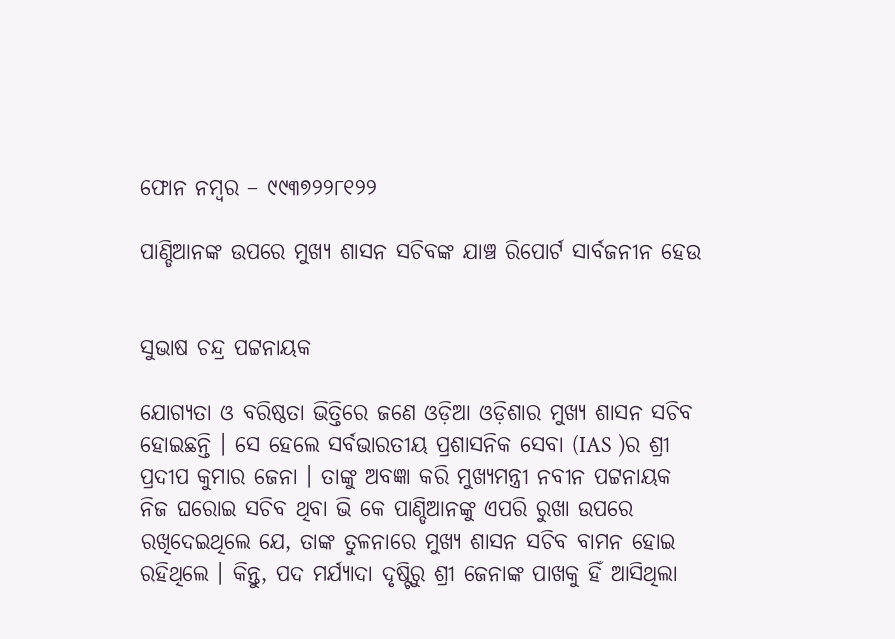ଫୋନ ନମ୍ବର – ୯୯୩୭୨୨୮୧୨୨

ପାଣ୍ଡିଆନଙ୍କ ଉପରେ ମୁଖ୍ୟ ଶାସନ ସଚିବଙ୍କ ଯାଞ୍ଚ ରିପୋର୍ଟ ସାର୍ବଜନୀନ ହେଉ


ସୁଭାଷ ଚନ୍ଦ୍ର ପଟ୍ଟନାୟକ

ଯୋଗ୍ୟତା ଓ ବରିଷ୍ଠତା ଭିତ୍ତିରେ ଜଣେ ଓଡ଼ିଆ ଓଡ଼ିଶାର ମୁଖ୍ୟ ଶାସନ ସଚିବ ହୋଇଛନ୍ତି । ସେ ହେଲେ ସର୍ବଭାରତୀୟ ପ୍ରଶାସନିକ ସେବା (IAS )ର ଶ୍ରୀ ପ୍ରଦୀପ କୁମାର ଜେନା । ତାଙ୍କୁ ଅବଜ୍ଞା କରି ମୁଖ୍ୟମନ୍ତ୍ରୀ ନବୀନ ପଟ୍ଟନାୟକ ନିଜ ଘରୋଇ ସଚିବ ଥିବା ଭି କେ ପାଣ୍ଡିଆନଙ୍କୁ ଏପରି ରୁଖା ଉପରେ ରଖିଦେଇଥିଲେ ଯେ, ତାଙ୍କ ତୁଳନାରେ ମୁଖ୍ୟ ଶାସନ ସଚିବ ବାମନ ହୋଇ ରହିଥିଲେ । କିନ୍ତୁ, ପଦ ମର୍ଯ୍ୟାଦା ଦୃଷ୍ଟିରୁ ଶ୍ରୀ ଜେନାଙ୍କ ପାଖକୁ ହିଁ ଆସିଥିଲା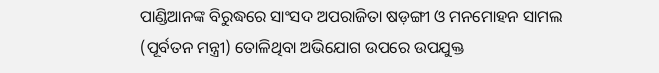ପାଣ୍ଡିଆନଙ୍କ ବିରୁଦ୍ଧରେ ସାଂସଦ ଅପରାଜିତା ଷଡ଼ଙ୍ଗୀ ଓ ମନମୋହନ ସାମଲ (ପୂର୍ବତନ ମନ୍ତ୍ରୀ) ତୋଳିଥିବା ଅଭିଯୋଗ ଉପରେ ଉପଯୁକ୍ତ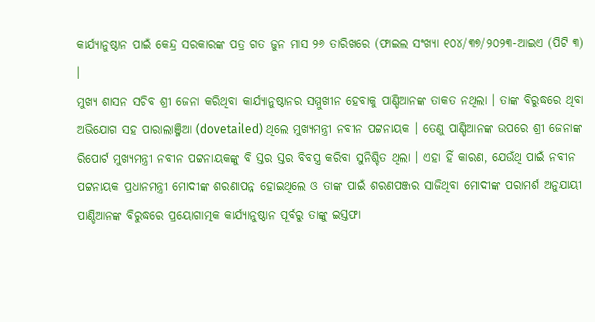କାର୍ଯ୍ୟାନୁଷ୍ଠାନ ପାଇଁ କେନ୍ଦ୍ର ସରକାରଙ୍କ ପତ୍ର ଗତ ଜୁନ ମାସ ୨୬ ତାରିଖରେ (ଫାଇଲ ସଂଖ୍ୟା ୧୦୪/୩୭/୨୦୨୩-ଆଇଏ (ପିଟି ୩) ।
ମୁଖ୍ୟ ଶାସନ ସଚିବ ଶ୍ରୀ ଜେନା କରିଥିବା କାର୍ଯ୍ୟାନୁଷ୍ଠାନର ସମ୍ମୁଖୀନ ହେବାକୁ ପାଣ୍ଡିଆନଙ୍କ ତାକତ ନଥିଲା । ତାଙ୍କ ବିରୁଦ୍ଧରେ ଥିବା ଅଭିଯୋଗ ସହ ପାରାଲାଞ୍ଜିଆ (dovetailed) ଥିଲେ ମୁଖ୍ୟମନ୍ତ୍ରୀ ନବୀନ ପଟ୍ଟନାୟକ । ତେଣୁ ପାଣ୍ଡିଆନଙ୍କ ଉପରେ ଶ୍ରୀ ଜେନାଙ୍କ ରିପୋର୍ଟ ମୁଖ୍ୟମନ୍ତ୍ରୀ ନବୀନ ପଟ୍ଟନାୟକଙ୍କୁ ବି ସ୍ତର ସ୍ତର ବିବସ୍ତ୍ର କରିବା ସୁନିଶ୍ଚିତ ଥିଲା । ଏହା ହିଁ କାରଣ, ଯେଉଁଥି ପାଇଁ ନବୀନ ପଟ୍ଟନାୟକ ପ୍ରଧାନମନ୍ତ୍ରୀ ମୋଦୀଙ୍କ ଶରଣାପନ୍ନ ହୋଇଥିଲେ ଓ ତାଙ୍କ ପାଇଁ ଶରଣପଞ୍ଜର ସାଜିଥିବା ମୋଦୀଙ୍କ ପରାମର୍ଶ ଅନୁଯାୟୀ ପାଣ୍ଡିଆନଙ୍କ ବିରୁଦ୍ଧରେ ପ୍ରୟୋଗାତ୍ମକ କାର୍ଯ୍ୟାନୁଷ୍ଠାନ ପୂର୍ବରୁ ତାଙ୍କୁ ଇସ୍ତଫା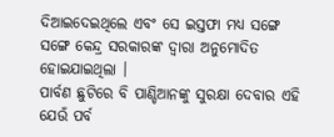ଦିଆଇଦେଇଥିଲେ ଏବଂ ସେ ଇସ୍ତଫା ମଧ୍ୟ ସଙ୍ଗେ ସଙ୍ଗେ କେନ୍ଦ୍ର ସରକାରଙ୍କ ଦ୍ଵାରା ଅନୁମୋଦିତ ହୋଇଯାଇଥିଲା ।
ପାର୍ବଣ ଛୁଟିରେ ବି ପାଣ୍ଡିଆନଙ୍କୁ ସୁରକ୍ଷା ଦେବାର ଏହି ଯେଉଁ ପର୍ବ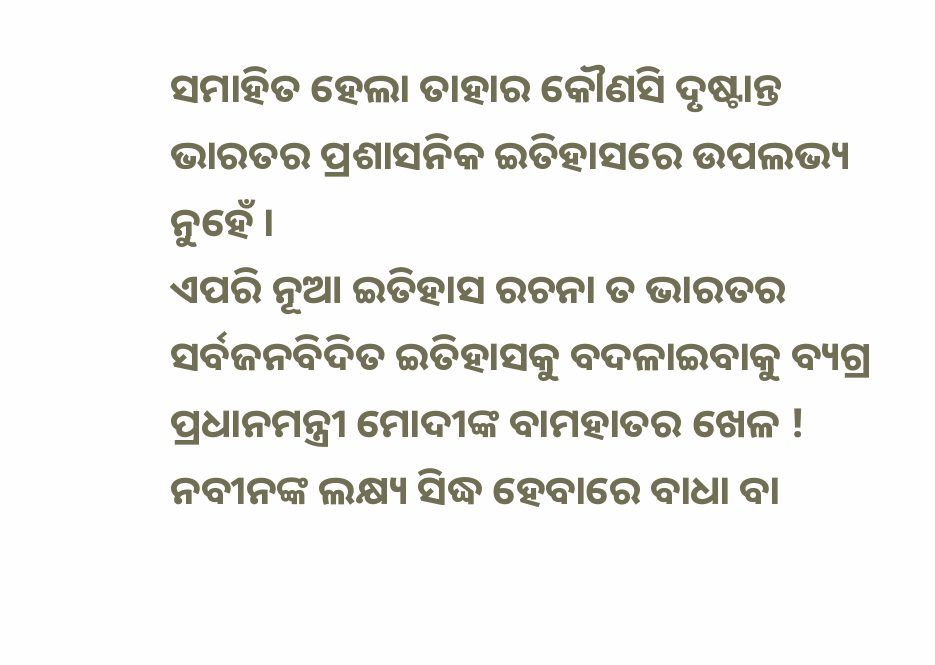ସମାହିତ ହେଲା ତାହାର କୌଣସି ଦୃଷ୍ଟାନ୍ତ ଭାରତର ପ୍ରଶାସନିକ ଇତିହାସରେ ଉପଲଭ୍ୟ ନୁହେଁ ।
ଏପରି ନୂଆ ଇତିହାସ ରଚନା ତ ଭାରତର ସର୍ବଜନବିଦିତ ଇତିହାସକୁ ବଦଳାଇବାକୁ ବ୍ୟଗ୍ର ପ୍ରଧାନମନ୍ତ୍ରୀ ମୋଦୀଙ୍କ ବାମହାତର ଖେଳ ! ନବୀନଙ୍କ ଲକ୍ଷ୍ୟ ସିଦ୍ଧ ହେବାରେ ବାଧା ବା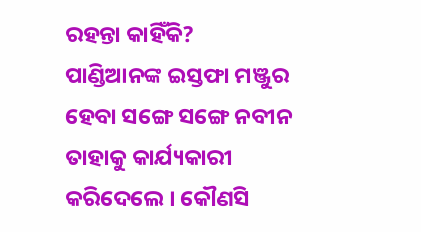ରହନ୍ତା କାହିଁକି?
ପାଣ୍ଡିଆନଙ୍କ ଇସ୍ତଫା ମଞ୍ଜୁର ହେବା ସଙ୍ଗେ ସଙ୍ଗେ ନବୀନ ତାହାକୁ କାର୍ଯ୍ୟକାରୀ କରିଦେଲେ । କୌଣସି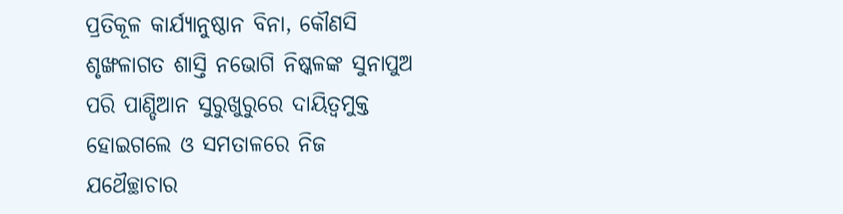ପ୍ରତିକୂଳ କାର୍ଯ୍ୟାନୁଷ୍ଠାନ ବିନା, କୌଣସି ଶୃଙ୍ଖଳାଗତ ଶାସ୍ତି ନଭୋଗି ନିଷ୍କଳଙ୍କ ସୁନାପୁଅ ପରି ପାଣ୍ଡିଆନ ସୁରୁଖୁରୁରେ ଦାୟିତ୍ୱମୁକ୍ତ ହୋଇଗଲେ ଓ ସମତାଳରେ ନିଜ ଯଥୈଚ୍ଛାଚାର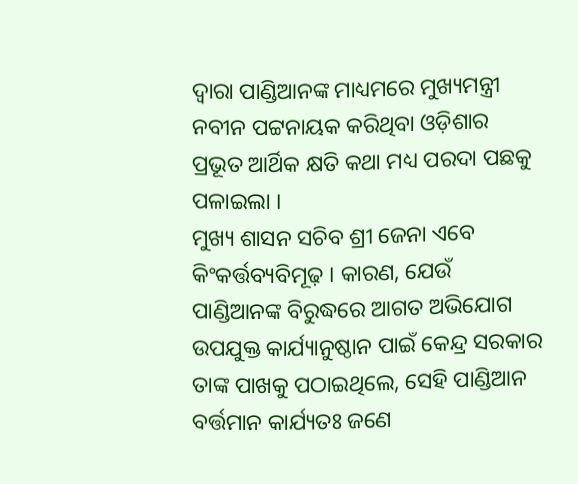ଦ୍ଵାରା ପାଣ୍ଡିଆନଙ୍କ ମାଧ୍ୟମରେ ମୁଖ୍ୟମନ୍ତ୍ରୀ ନବୀନ ପଟ୍ଟନାୟକ କରିଥିବା ଓଡ଼ିଶାର ପ୍ରଭୂତ ଆର୍ଥିକ କ୍ଷତି କଥା ମଧ୍ୟ ପରଦା ପଛକୁ ପଳାଇଲା ।
ମୁଖ୍ୟ ଶାସନ ସଚିବ ଶ୍ରୀ ଜେନା ଏବେ କିଂକର୍ତ୍ତବ୍ୟବିମୂଢ଼ । କାରଣ, ଯେଉଁ ପାଣ୍ଡିଆନଙ୍କ ବିରୁଦ୍ଧରେ ଆଗତ ଅଭିଯୋଗ ଉପଯୁକ୍ତ କାର୍ଯ୍ୟାନୁଷ୍ଠାନ ପାଇଁ କେନ୍ଦ୍ର ସରକାର ତାଙ୍କ ପାଖକୁ ପଠାଇଥିଲେ, ସେହି ପାଣ୍ଡିଆନ ବର୍ତ୍ତମାନ କାର୍ଯ୍ୟତଃ ଜଣେ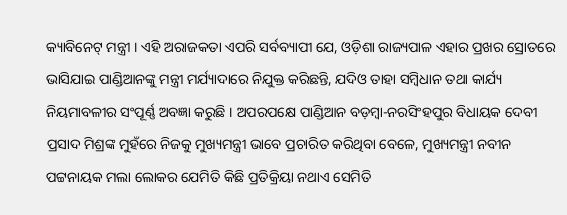କ୍ୟାବିନେଟ୍ ମନ୍ତ୍ରୀ । ଏହି ଅରାଜକତା ଏପରି ସର୍ବବ୍ୟାପୀ ଯେ, ଓଡ଼ିଶା ରାଜ୍ୟପାଳ ଏହାର ପ୍ରଖର ସ୍ରୋତରେ ଭାସିଯାଇ ପାଣ୍ଡିଆନଙ୍କୁ ମନ୍ତ୍ରୀ ମର୍ଯ୍ୟାଦାରେ ନିଯୁକ୍ତ କରିଛନ୍ତି, ଯଦିଓ ତାହା ସମ୍ବିଧାନ ତଥା କାର୍ଯ୍ୟ ନିୟମାବଳୀର ସଂପୂର୍ଣ୍ଣ ଅବଜ୍ଞା କରୁଛି । ଅପରପକ୍ଷେ ପାଣ୍ଡିଆନ ବଡ଼ମ୍ବା-ନରସିଂହପୁର ବିଧାୟକ ଦେବୀ ପ୍ରସାଦ ମିଶ୍ରଙ୍କ ମୁହଁରେ ନିଜକୁ ମୁଖ୍ୟମନ୍ତ୍ରୀ ଭାବେ ପ୍ରଚାରିତ କରିଥିବା ବେଳେ, ମୁଖ୍ୟମନ୍ତ୍ରୀ ନବୀନ ପଟ୍ଟନାୟକ ମଲା ଲୋକର ଯେମିତି କିଛି ପ୍ରତିକ୍ରିୟା ନଥାଏ ସେମିତି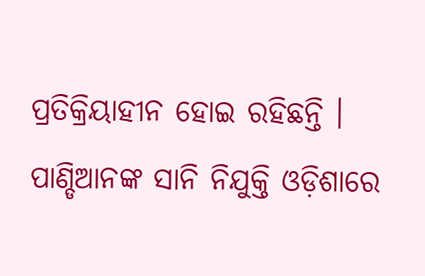ପ୍ରତିକ୍ରିୟାହୀନ ହୋଇ ରହିଛନ୍ତି ।
ପାଣ୍ଡିଆନଙ୍କ ସାନି ନିଯୁକ୍ତି ଓଡ଼ିଶାରେ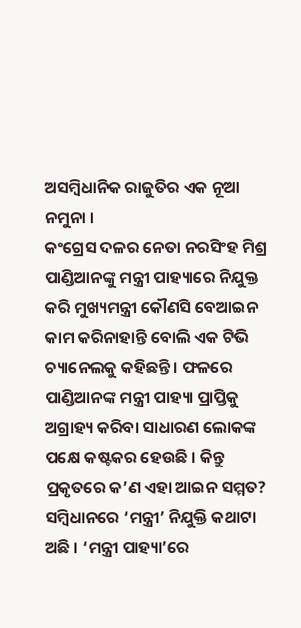ଅସମ୍ବିଧାନିକ ରାଜୁତିର ଏକ ନୂଆ ନମୁନା ।
କଂଗ୍ରେସ ଦଳର ନେତା ନରସିଂହ ମିଶ୍ର ପାଣ୍ଡିଆନଙ୍କୁ ମନ୍ତ୍ରୀ ପାହ୍ୟାରେ ନିଯୁକ୍ତ କରି ମୁଖ୍ୟମନ୍ତ୍ରୀ କୌଣସି ବେଆଇନ କାମ କରିନାହାନ୍ତି ବୋଲି ଏକ ଟିଭି ଚ୍ୟାନେଲକୁ କହିଛନ୍ତି । ଫଳରେ ପାଣ୍ଡିଆନଙ୍କ ମନ୍ତ୍ରୀ ପାହ୍ୟା ପ୍ରାପ୍ତିକୁ ଅଗ୍ରାହ୍ୟ କରିବା ସାଧାରଣ ଲୋକଙ୍କ ପକ୍ଷେ କଷ୍ଟକର ହେଉଛି । କିନ୍ତୁ ପ୍ରକୃତରେ କ’ଣ ଏହା ଆଇନ ସମ୍ମତ?
ସମ୍ବିଧାନରେ ‘ମନ୍ତ୍ରୀ’ ନିଯୁକ୍ତି କଥାଟା ଅଛି । ‘ମନ୍ତ୍ରୀ ପାହ୍ୟା’ରେ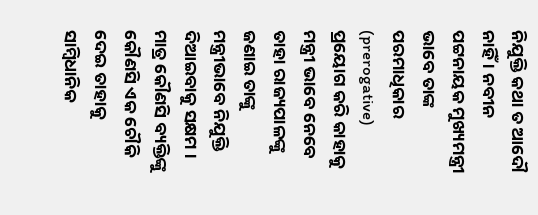ନିଯୁକ୍ତି କଥା ତ ଆଦୌ ନାହିଁ । ନବୀନ ପଟ୍ଟନାୟକ ମୁଖ୍ୟମନ୍ତ୍ରୀ ଭାବେ ତାଙ୍କ ପରମାଧିକାର (prerogative) ପ୍ରୟୋଗ କରି କାହାକୁ ମନ୍ତ୍ରୀ ଭାବେ ନେବେ ତାହା ରାଜ୍ୟପାଳଙ୍କୁ ଜଣାଇ ତାଙ୍କୁ ମନ୍ତ୍ରୀଭାବେ ନିଯୁକ୍ତି ଦିଆଇବାକୁ ସକ୍ଷମ । ମାତ୍ର କୌଣସି ବ୍ୟକ୍ତିଙ୍କୁ କୌଣସି ଏକ ଚୌକି ଦେଇ ତାହାକୁ ସାମ୍ବିଧାନିକ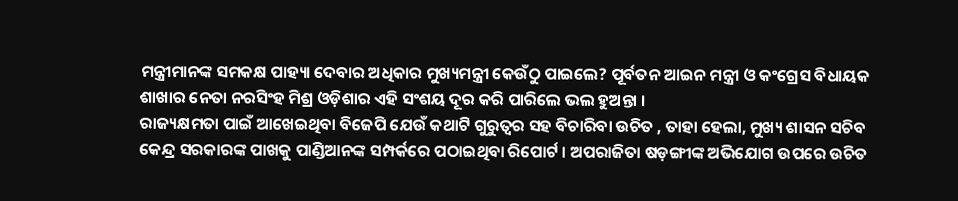ମନ୍ତ୍ରୀମାନଙ୍କ ସମକକ୍ଷ ପାହ୍ୟା ଦେବାର ଅଧିକାର ମୁଖ୍ୟମନ୍ତ୍ରୀ କେଉଁଠୁ ପାଇଲେ? ପୂର୍ବତନ ଆଇନ ମନ୍ତ୍ରୀ ଓ କଂଗ୍ରେସ ବିଧାୟକ ଶାଖାର ନେତା ନରସିଂହ ମିଶ୍ର ଓଡ଼ିଶାର ଏହି ସଂଶୟ ଦୂର କରି ପାରିଲେ ଭଲ ହୁଅନ୍ତା ।
ରାଜ୍ୟକ୍ଷମତା ପାଇଁ ଆଖେଇଥିବା ବିଜେପି ଯେଉଁ କଥାଟି ଗୁରୁତ୍ଵର ସହ ବିଚାରିବା ଉଚିତ , ତାହା ହେଲା, ମୁଖ୍ୟ ଶାସନ ସଚିବ କେନ୍ଦ୍ର ସରକାରଙ୍କ ପାଖକୁ ପାଣ୍ଡିଆନଙ୍କ ସମ୍ପର୍କରେ ପଠାଇଥିବା ରିପୋର୍ଟ । ଅପରାଜିତା ଷଡ଼ଙ୍ଗୀଙ୍କ ଅଭିଯୋଗ ଉପରେ ଉଚିତ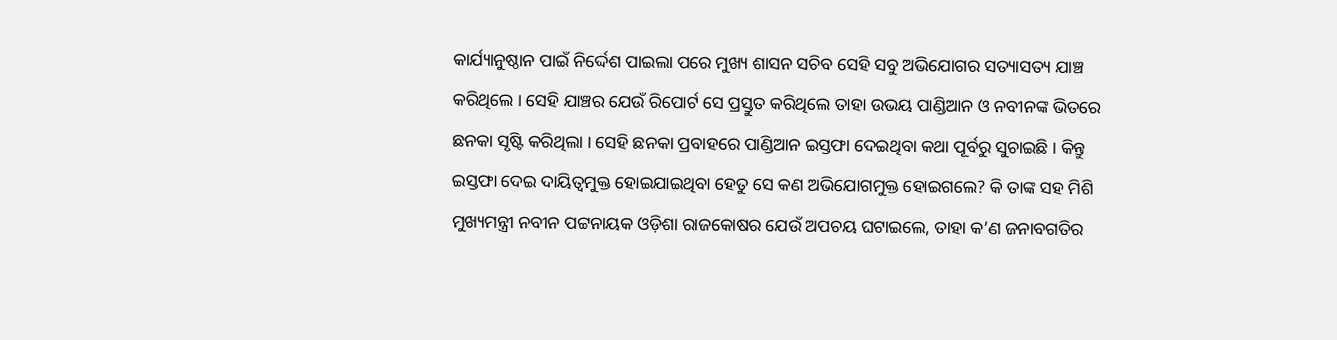କାର୍ଯ୍ୟାନୁଷ୍ଠାନ ପାଇଁ ନିର୍ଦ୍ଦେଶ ପାଇଲା ପରେ ମୁଖ୍ୟ ଶାସନ ସଚିବ ସେହି ସବୁ ଅଭିଯୋଗର ସତ୍ୟାସତ୍ୟ ଯାଞ୍ଚ କରିଥିଲେ । ସେହି ଯାଞ୍ଚର ଯେଉଁ ରିପୋର୍ଟ ସେ ପ୍ରସ୍ତୁତ କରିଥିଲେ ତାହା ଉଭୟ ପାଣ୍ଡିଆନ ଓ ନବୀନଙ୍କ ଭିତରେ ଛନକା ସୃଷ୍ଟି କରିଥିଲା । ସେହି ଛନକା ପ୍ରବାହରେ ପାଣ୍ଡିଆନ ଇସ୍ତଫା ଦେଇଥିବା କଥା ପୂର୍ବରୁ ସୁଚାଇଛି । କିନ୍ତୁ ଇସ୍ତଫା ଦେଇ ଦାୟିତ୍ୱମୁକ୍ତ ହୋଇଯାଇଥିବା ହେତୁ ସେ କଣ ଅଭିଯୋଗମୁକ୍ତ ହୋଇଗଲେ? କି ତାଙ୍କ ସହ ମିଶି ମୁଖ୍ୟମନ୍ତ୍ରୀ ନବୀନ ପଟ୍ଟନାୟକ ଓଡ଼ିଶା ରାଜକୋଷର ଯେଉଁ ଅପଚୟ ଘଟାଇଲେ, ତାହା କ’ଣ ଜନାବଗତିର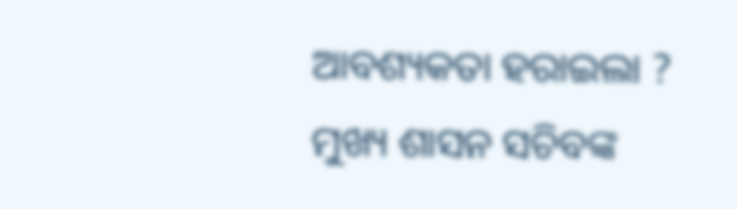ଆବଶ୍ୟକତା ହରାଇଲା ?
ମୁଖ୍ୟ ଶାସନ ସଚିବଙ୍କ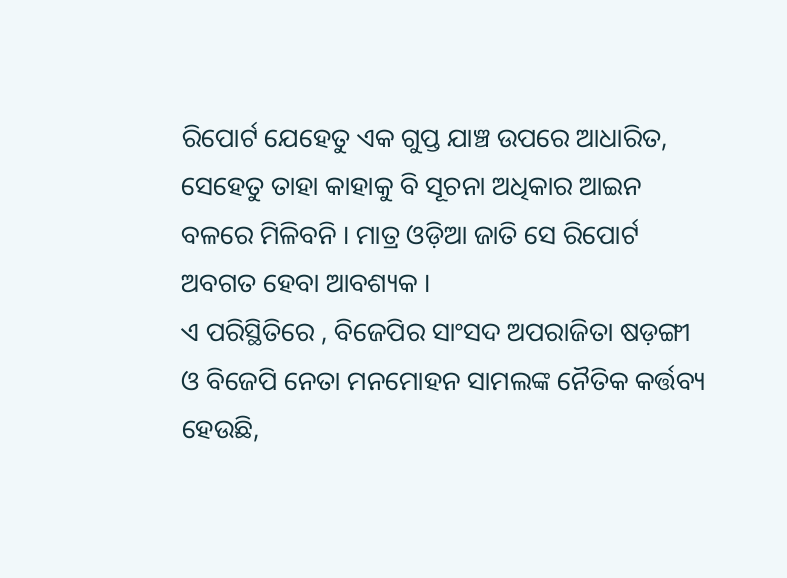ରିପୋର୍ଟ ଯେହେତୁ ଏକ ଗୁପ୍ତ ଯାଞ୍ଚ ଉପରେ ଆଧାରିତ, ସେହେତୁ ତାହା କାହାକୁ ବି ସୂଚନା ଅଧିକାର ଆଇନ ବଳରେ ମିଳିବନି । ମାତ୍ର ଓଡ଼ିଆ ଜାତି ସେ ରିପୋର୍ଟ ଅବଗତ ହେବା ଆବଶ୍ୟକ ।
ଏ ପରିସ୍ଥିତିରେ , ବିଜେପିର ସାଂସଦ ଅପରାଜିତା ଷଡ଼ଙ୍ଗୀ ଓ ବିଜେପି ନେତା ମନମୋହନ ସାମଲଙ୍କ ନୈତିକ କର୍ତ୍ତବ୍ୟ ହେଉଛି,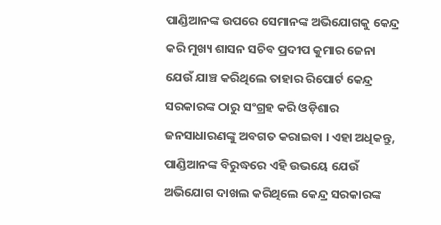ପାଣ୍ଡିଆନଙ୍କ ଉପରେ ସେମାନଙ୍କ ଅଭିଯୋଗକୁ କେନ୍ଦ୍ର କରି ମୁଖ୍ୟ ଶାସନ ସଚିବ ପ୍ରଦୀପ କୁମାର ଜେନା ଯେଉଁ ଯାଞ୍ଚ କରିଥିଲେ ତାହାର ରିପୋର୍ଟ କେନ୍ଦ୍ର ସରକାରଙ୍କ ଠାରୁ ସଂଗ୍ରହ କରି ଓଡ଼ିଶାର ଜନସାଧାରଣଙ୍କୁ ଅବଗତ କରାଇବା । ଏହା ଅଧିକନ୍ତୁ, ପାଣ୍ଡିଆନଙ୍କ ବିରୁଦ୍ଧରେ ଏହି ଉଭୟେ ଯେଉଁ ଅଭିଯୋଗ ଦାଖଲ କରିଥିଲେ କେନ୍ଦ୍ର ସରକାରଙ୍କ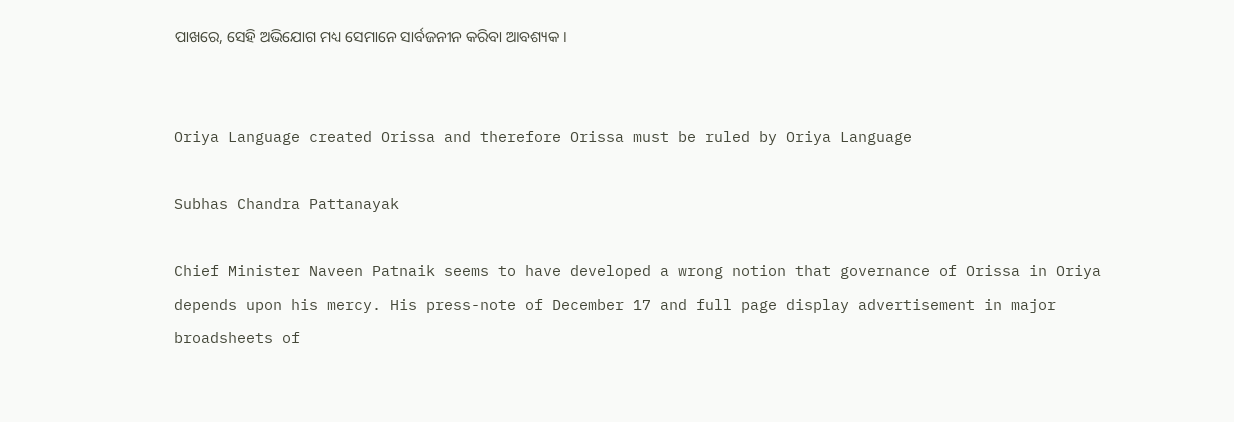ପାଖରେ, ସେହି ଅଭିଯୋଗ ମଧ୍ୟ ସେମାନେ ସାର୍ବଜନୀନ କରିବା ଆବଶ୍ୟକ ।


Oriya Language created Orissa and therefore Orissa must be ruled by Oriya Language

Subhas Chandra Pattanayak

Chief Minister Naveen Patnaik seems to have developed a wrong notion that governance of Orissa in Oriya depends upon his mercy. His press-note of December 17 and full page display advertisement in major broadsheets of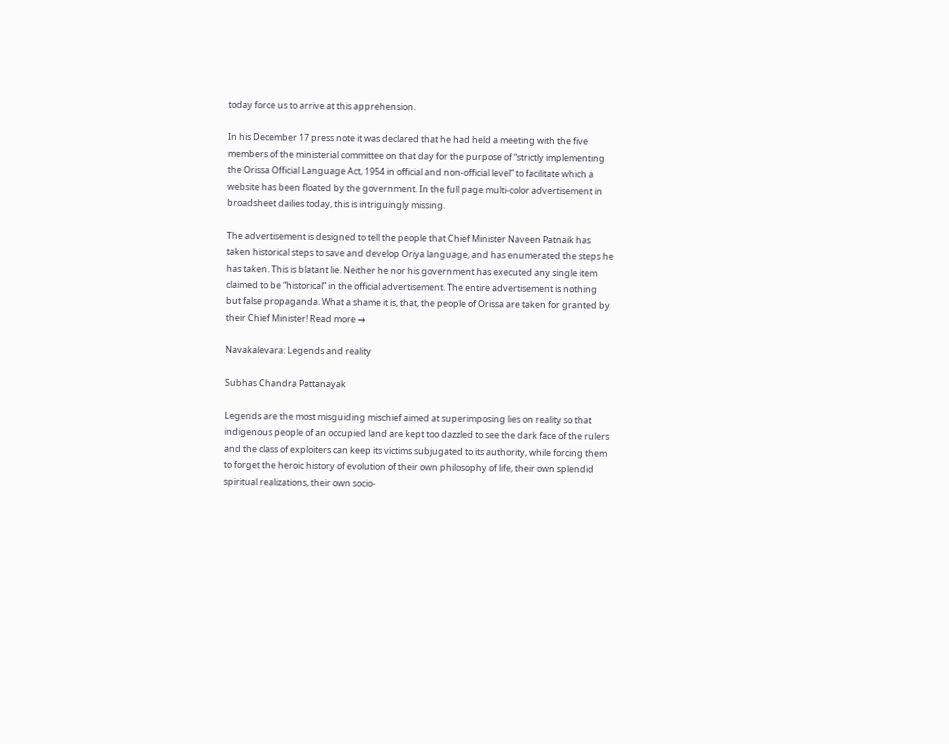today force us to arrive at this apprehension.

In his December 17 press note it was declared that he had held a meeting with the five members of the ministerial committee on that day for the purpose of “strictly implementing the Orissa Official Language Act, 1954 in official and non-official level” to facilitate which a website has been floated by the government. In the full page multi-color advertisement in broadsheet dailies today, this is intriguingly missing.

The advertisement is designed to tell the people that Chief Minister Naveen Patnaik has taken historical steps to save and develop Oriya language, and has enumerated the steps he has taken. This is blatant lie. Neither he nor his government has executed any single item claimed to be “historical” in the official advertisement. The entire advertisement is nothing but false propaganda. What a shame it is, that, the people of Orissa are taken for granted by their Chief Minister! Read more →

Navakalevara: Legends and reality

Subhas Chandra Pattanayak

Legends are the most misguiding mischief aimed at superimposing lies on reality so that indigenous people of an occupied land are kept too dazzled to see the dark face of the rulers and the class of exploiters can keep its victims subjugated to its authority, while forcing them to forget the heroic history of evolution of their own philosophy of life, their own splendid spiritual realizations, their own socio-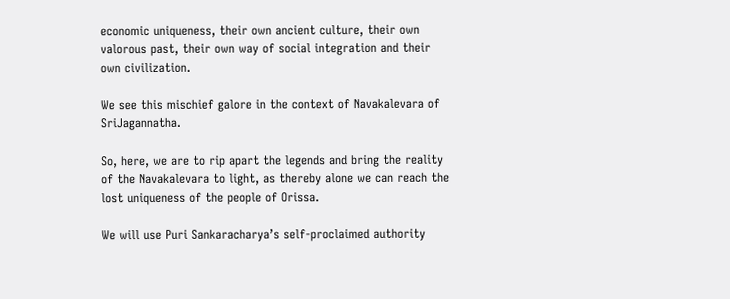economic uniqueness, their own ancient culture, their own valorous past, their own way of social integration and their own civilization.

We see this mischief galore in the context of Navakalevara of SriJagannatha.

So, here, we are to rip apart the legends and bring the reality of the Navakalevara to light, as thereby alone we can reach the lost uniqueness of the people of Orissa.

We will use Puri Sankaracharya’s self-proclaimed authority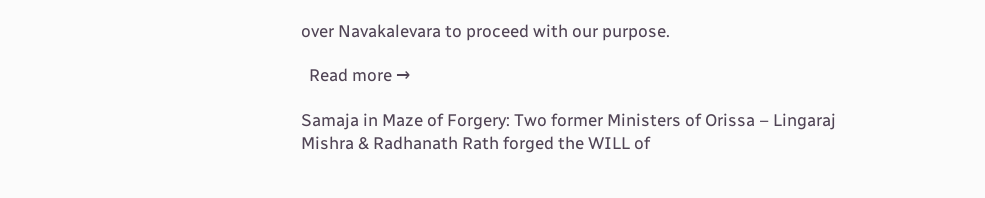over Navakalevara to proceed with our purpose.

  Read more →

Samaja in Maze of Forgery: Two former Ministers of Orissa – Lingaraj Mishra & Radhanath Rath forged the WILL of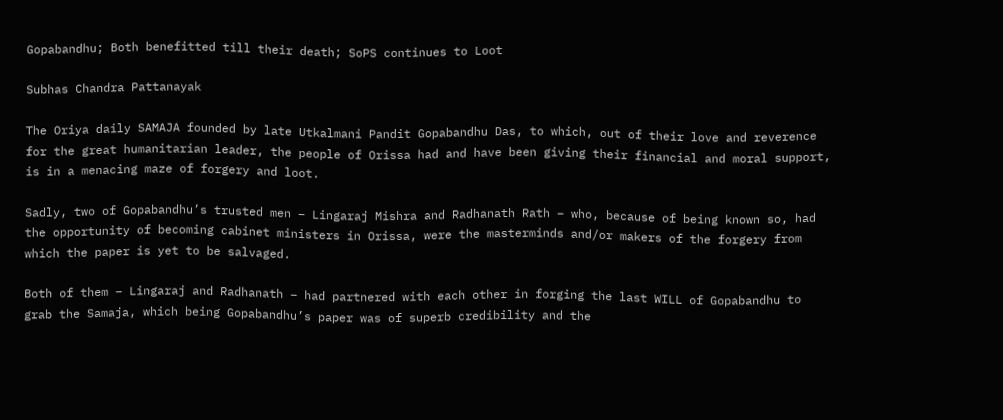Gopabandhu; Both benefitted till their death; SoPS continues to Loot

Subhas Chandra Pattanayak

The Oriya daily SAMAJA founded by late Utkalmani Pandit Gopabandhu Das, to which, out of their love and reverence for the great humanitarian leader, the people of Orissa had and have been giving their financial and moral support, is in a menacing maze of forgery and loot.

Sadly, two of Gopabandhu’s trusted men – Lingaraj Mishra and Radhanath Rath – who, because of being known so, had the opportunity of becoming cabinet ministers in Orissa, were the masterminds and/or makers of the forgery from which the paper is yet to be salvaged.

Both of them – Lingaraj and Radhanath – had partnered with each other in forging the last WILL of Gopabandhu to grab the Samaja, which being Gopabandhu’s paper was of superb credibility and the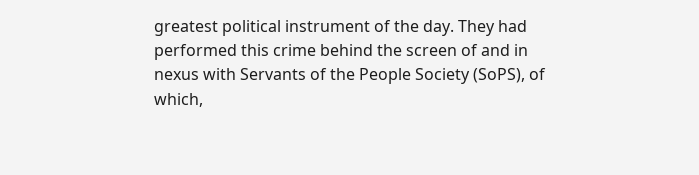greatest political instrument of the day. They had performed this crime behind the screen of and in nexus with Servants of the People Society (SoPS), of which,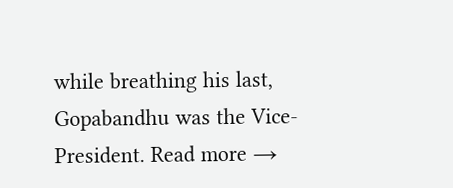while breathing his last, Gopabandhu was the Vice-President. Read more →